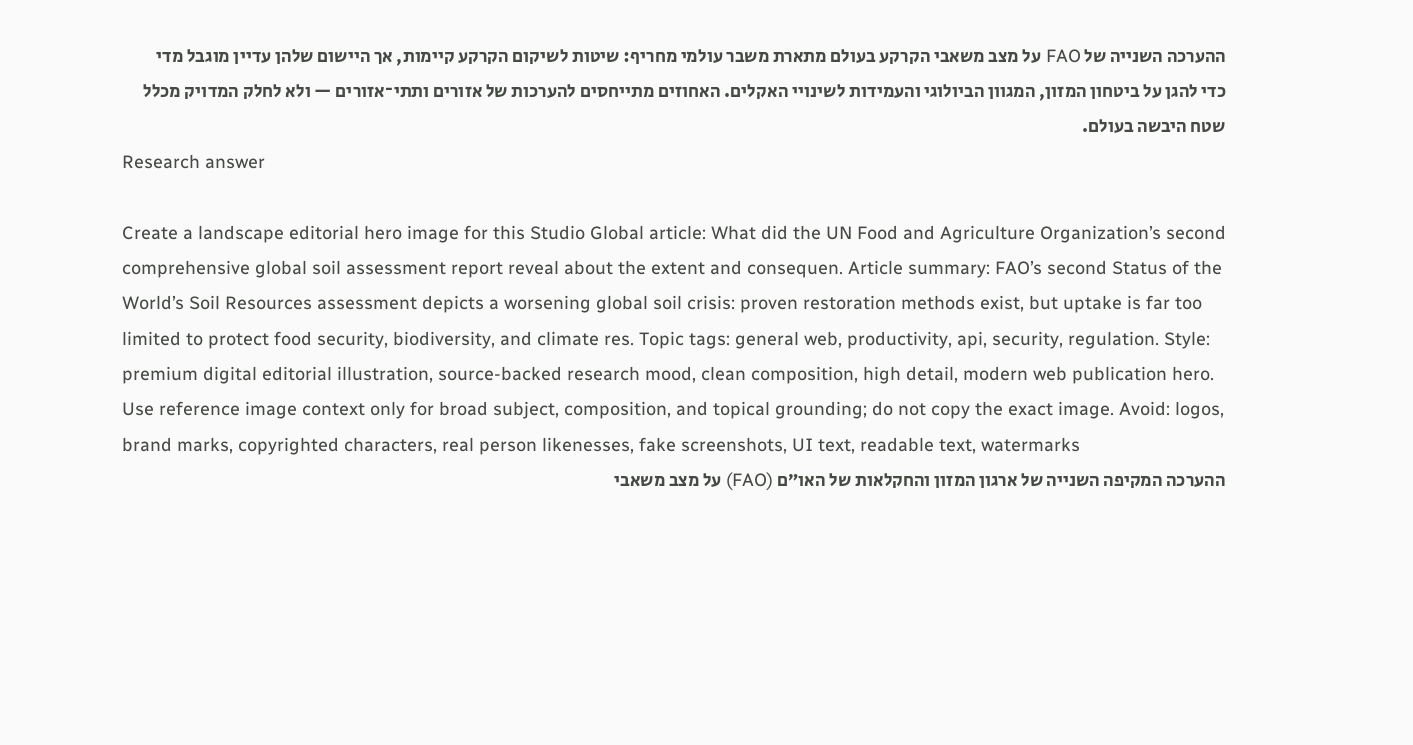ההערכה השנייה של FAO על מצב משאבי הקרקע בעולם מתארת משבר עולמי מחריף: שיטות לשיקום הקרקע קיימות, אך היישום שלהן עדיין מוגבל מדי כדי להגן על ביטחון המזון, המגוון הביולוגי והעמידות לשינויי האקלים. האחוזים מתייחסים להערכות של אזורים ותתי־אזורים — ולא לחלק המדויק מכלל שטח היבשה בעולם.
Research answer

Create a landscape editorial hero image for this Studio Global article: What did the UN Food and Agriculture Organization’s second comprehensive global soil assessment report reveal about the extent and consequen. Article summary: FAO’s second Status of the World’s Soil Resources assessment depicts a worsening global soil crisis: proven restoration methods exist, but uptake is far too limited to protect food security, biodiversity, and climate res. Topic tags: general web, productivity, api, security, regulation. Style: premium digital editorial illustration, source-backed research mood, clean composition, high detail, modern web publication hero. Use reference image context only for broad subject, composition, and topical grounding; do not copy the exact image. Avoid: logos, brand marks, copyrighted characters, real person likenesses, fake screenshots, UI text, readable text, watermarks
ההערכה המקיפה השנייה של ארגון המזון והחקלאות של האו״ם (FAO) על מצב משאבי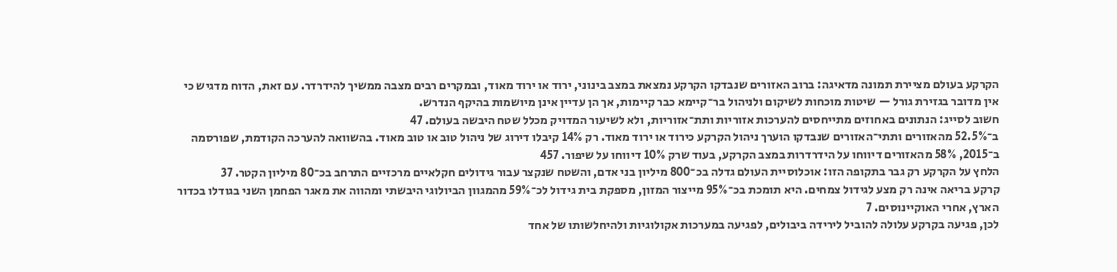הקרקע בעולם מציירת תמונה מדאיגה: ברוב האזורים שנבדקו הקרקע נמצאת במצב בינוני, ירוד או ירוד מאוד, ובמקרים רבים מצבה ממשיך להידרדר. עם זאת, הדוח מדגיש כי אין מדובר בגזירת גורל — שיטות מוכחות לשיקום ולניהול בר־קיימא כבר קיימות, אך הן עדיין אינן מיושמות בהיקף הנדרש.
חשוב לסייג: הנתונים באחוזים מתייחסים להערכות אזוריות ותת־אזוריות, ולא לשיעור המדויק מכלל שטח היבשה בעולם. 47
ב־52.5% מהאזורים ותתי־האזורים שנבדקו הוערך ניהול הקרקע כירוד או ירוד מאוד. רק 14% קיבלו דירוג של ניהול טוב או טוב מאוד. בהשוואה להערכה הקודמת, שפורסמה ב־2015, 58% מהאזורים דיווחו על הידרדרות במצב הקרקע, בעוד שרק 10% דיווחו על שיפור. 457
הלחץ על הקרקע רק גבר בתקופה הזו: אוכלוסיית העולם גדלה בכ־800 מיליון בני אדם, והשטח שנקצר עבור גידולים חקלאיים מרכזיים התרחב בכ־80 מיליון הקטר. 37
קרקע בריאה אינה רק מצע לגידול צמחים. היא תומכת בכ־95% מייצור המזון, מספקת בית גידול לכ־59% מהמגוון הביולוגי היבשתי ומהווה את מאגר הפחמן השני בגודלו בכדור הארץ, אחרי האוקיינוסים. 7
לכן, פגיעה בקרקע עלולה להוביל לירידה ביבולים, לפגיעה במערכות אקולוגיות ולהיחלשותו של אחד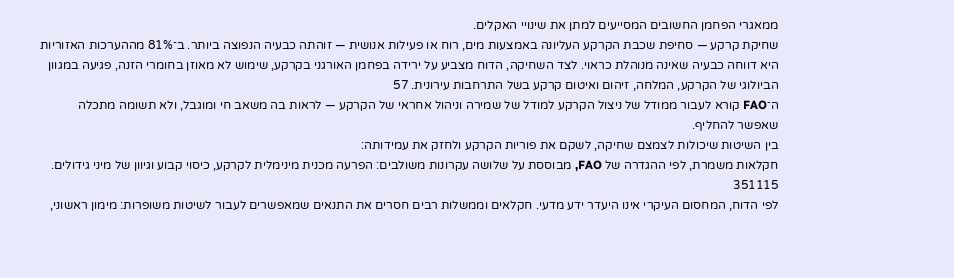ממאגרי הפחמן החשובים המסייעים למתן את שינויי האקלים.
שחיקת קרקע — סחיפת שכבת הקרקע העליונה באמצעות מים, רוח או פעילות אנושית — זוהתה כבעיה הנפוצה ביותר. ב־81% מההערכות האזוריות היא דווחה כבעיה שאינה מנוהלת כראוי. לצד השחיקה, הדוח מצביע על ירידה בפחמן האורגני בקרקע, שימוש לא מאוזן בחומרי הזנה, פגיעה במגוון הביולוגי של הקרקע, המלחה, זיהום ואיטום קרקע בשל התרחבות עירונית. 57
ה־FAO קורא לעבור ממודל של ניצול הקרקע למודל של שמירה וניהול אחראי של הקרקע — לראות בה משאב חי ומוגבל, ולא תשומה מתכלה שאפשר להחליף.
בין השיטות שיכולות לצמצם שחיקה, לשקם את פוריות הקרקע ולחזק את עמידותה:
חקלאות משמרת, לפי ההגדרה של FAO, מבוססת על שלושה עקרונות משולבים: הפרעה מכנית מינימלית לקרקע, כיסוי קבוע וגיוון של מיני גידולים. 351115
לפי הדוח, המחסום העיקרי אינו היעדר ידע מדעי. חקלאים וממשלות רבים חסרים את התנאים שמאפשרים לעבור לשיטות משופרות: מימון ראשוני,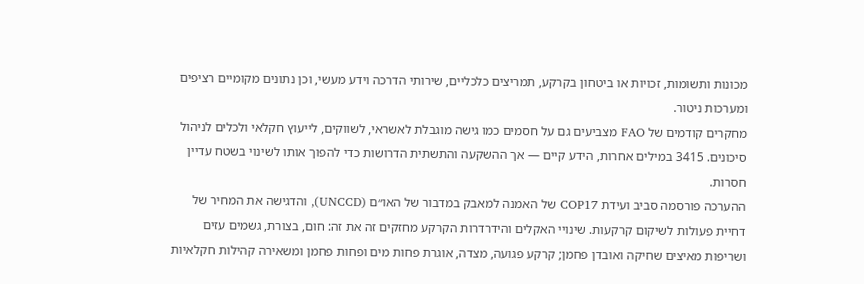מכונות ותשומות, זכויות או ביטחון בקרקע, תמריצים כלכליים, שירותי הדרכה וידע מעשי, וכן נתונים מקומיים רציפים ומערכות ניטור.
מחקרים קודמים של FAO מצביעים גם על חסמים כמו גישה מוגבלת לאשראי, לשווקים, לייעוץ חקלאי ולכלים לניהול סיכונים. 3415 במילים אחרות, הידע קיים — אך ההשקעה והתשתית הדרושות כדי להפוך אותו לשינוי בשטח עדיין חסרות.
ההערכה פורסמה סביב ועידת COP17 של האמנה למאבק במדבור של האו״ם (UNCCD), והדגישה את המחיר של דחיית פעולות לשיקום קרקעות. שינויי האקלים והידרדרות הקרקע מחזקים זה את זה: חום, בצורת, גשמים עזים ושריפות מאיצים שחיקה ואובדן פחמן; קרקע פגועה, מצדה, אוגרת פחות מים ופחות פחמן ומשאירה קהילות חקלאיות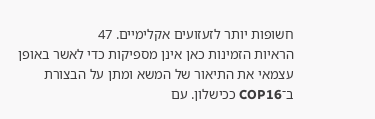חשופות יותר לזעזועים אקלימיים. 47
הראיות הזמינות כאן אינן מספיקות כדי לאשר באופן עצמאי את התיאור של המשא ומתן על הבצורת ב־COP16 ככישלון. עם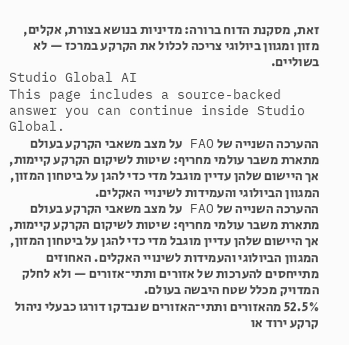זאת, מסקנת הדוח ברורה: מדיניות בנושא בצורת, אקלים, מזון ומגוון ביולוגי צריכה לכלול את הקרקע במרכז — לא בשוליים.
Studio Global AI
This page includes a source-backed answer you can continue inside Studio Global.
ההערכה השנייה של FAO על מצב משאבי הקרקע בעולם מתארת משבר עולמי מחריף: שיטות לשיקום הקרקע קיימות, אך היישום שלהן עדיין מוגבל מדי כדי להגן על ביטחון המזון, המגוון הביולוגי והעמידות לשינויי האקלים.
ההערכה השנייה של FAO על מצב משאבי הקרקע בעולם מתארת משבר עולמי מחריף: שיטות לשיקום הקרקע קיימות, אך היישום שלהן עדיין מוגבל מדי כדי להגן על ביטחון המזון, המגוון הביולוגי והעמידות לשינויי האקלים. האחוזים מתייחסים להערכות של אזורים ותתי־אזורים — ולא לחלק המדויק מכלל שטח היבשה בעולם.
52.5% מהאזורים ותתי־האזורים שנבדקו דורגו כבעלי ניהול קרקע ירוד או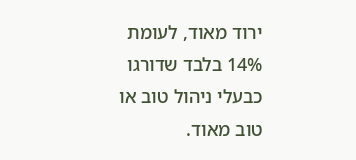ירוד מאוד, לעומת 14% בלבד שדורגו כבעלי ניהול טוב או טוב מאוד.